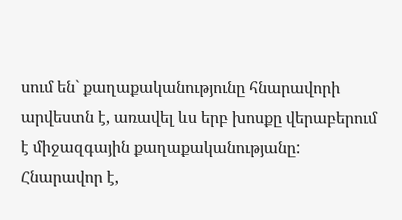սում են` քաղաքականությունը հնարավորի արվեստն է, առավել ևս երբ խոսքը վերաբերում է միջազգային քաղաքականությանը: Հնարավոր է,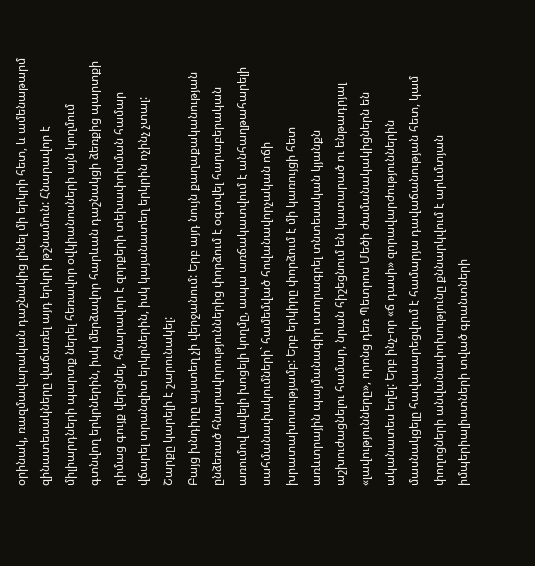օրինակ, ռազմավարական դաշնակից լինել մի երկրի հետ, և ամենաթարմ զինատեսակները վաճառել այդ երկրի թշնամուն: Հնարավոր է միլիարդների պարտք ներել հեռավոր օվկիանոսների այն կողմում գտնվող երկրներին, իսկ մերձավոր հարևան դաշնակցի ձեռքից պարտքի դիմաց գույք վերցնել, հնարավոր է զորքերի տեխափոխման համար վճարել տրանզիտ երկրներին, իսկ կայանատեղ երկրին ոչինչ չտալ: Շարքը կարելի է շարունակել:
Բայց խնդիրը այստեղ չի վերջանում: Երբ այդ նույն քաղաքականության ընձեռած հնարավորություններից փորձում է օգտվել հարաբերական առումով ավելի խոցելի կողմը, ապա առճակատվում է անհաղթահարելի սահմանափակումների` համեմված հովանավորչական ոճի խրատախոսությամբ: Երբ երկիրը փորձում է մի կառույցի հետ առևտրային պայմանագիր ստորագրել տնտեսական կյանքն աշխուժացնելու համար, նրան հիշեցնում են կատարած ու ենթադրյալ «լավությունները», որոնց դեռ Պետրոս Մեծի ժամանակակիցներն են ականատես եղել: Երբ ինչ-որ «ճ դասի» զորավարժություններին մասնակցելը հավասարեցվում է համարյա դավաճանության հետ, կամ փողոցների անվանափոխությունը քննարկվում է արևմտյան իմպերիալիստների տված գրանտների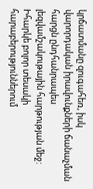կրճատմանը զուգահեռ, իսկ վարորդական իրավունքների ճանաչման հարցն ընդհանրապես լեզվամշակութային հարթության մեջ:
Իհարկե բոլոր տեսակի հարաբերություններում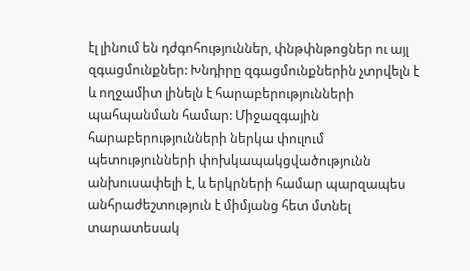էլ լինում են դժգոհություններ, փնթփնթոցներ ու այլ զգացմունքներ: Խնդիրը զգացմունքներին չտրվելն է և ողջամիտ լինելն է հարաբերությունների պահպանման համար: Միջազգային հարաբերությունների ներկա փուլում պետությունների փոխկապակցվածությունն անխուսափելի է, և երկրների համար պարզապես անհրաժեշտություն է միմյանց հետ մտնել տարատեսակ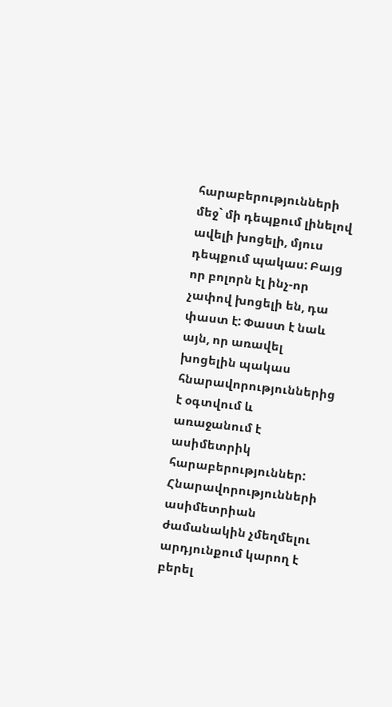հարաբերությունների մեջ` մի դեպքում լինելով ավելի խոցելի, մյուս դեպքում պակաս: Բայց որ բոլորն էլ ինչ-որ չափով խոցելի են, դա փաստ է: Փաստ է նաև այն, որ առավել խոցելին պակաս հնարավորություններից է օգտվում և առաջանում է ասիմետրիկ հարաբերություններ: Հնարավորությունների ասիմետրիան ժամանակին չմեղմելու արդյունքում կարող է բերել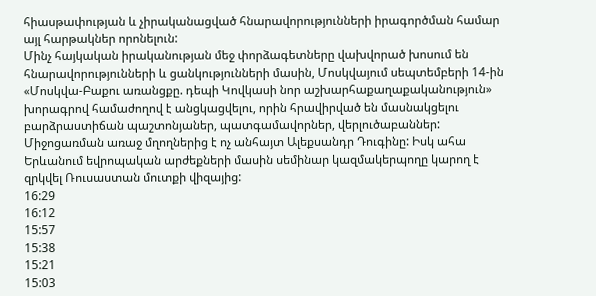հիասթափության և չիրականացված հնարավորությունների իրագործման համար այլ հարթակներ որոնելուն:
Մինչ հայկական իրականության մեջ փորձագետները վախվորած խոսում են հնարավորությունների և ցանկությունների մասին, Մոսկվայում սեպտեմբերի 14-ին «Մոսկվա-Բաքու առանցքը. դեպի Կովկասի նոր աշխարհաքաղաքականություն» խորագրով համաժողով է անցկացվելու, որին հրավիրված են մասնակցելու բարձրաստիճան պաշտոնյաներ, պատգամավորներ, վերլուծաբաններ: Միջոցառման առաջ մղողներից է ոչ անհայտ Ալեքսանդր Դուգինը: Իսկ ահա Երևանում եվրոպական արժեքների մասին սեմինար կազմակերպողը կարող է զրկվել Ռուսաստան մուտքի վիզայից:
16:29
16:12
15:57
15:38
15:21
15:03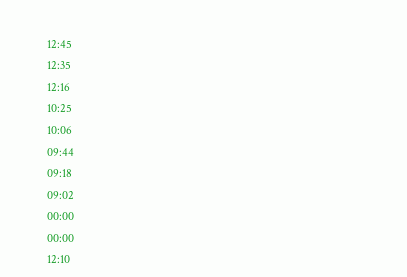12:45
12:35
12:16
10:25
10:06
09:44
09:18
09:02
00:00
00:00
12:10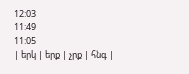12:03
11:49
11:05
| երկ | երք | չրք | հնգ |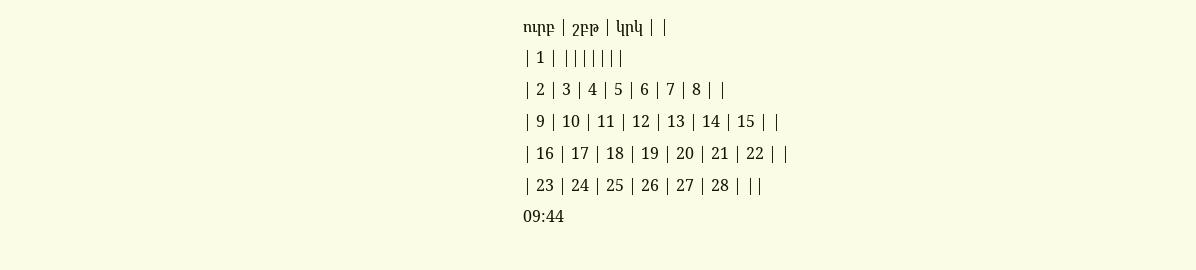ուրբ | շբթ | կրկ | |
| 1 | |||||||
| 2 | 3 | 4 | 5 | 6 | 7 | 8 | |
| 9 | 10 | 11 | 12 | 13 | 14 | 15 | |
| 16 | 17 | 18 | 19 | 20 | 21 | 22 | |
| 23 | 24 | 25 | 26 | 27 | 28 | ||
09:44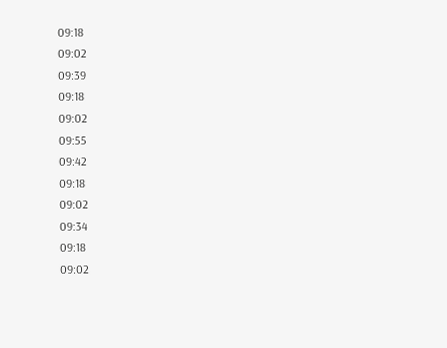09:18
09:02
09:39
09:18
09:02
09:55
09:42
09:18
09:02
09:34
09:18
09:02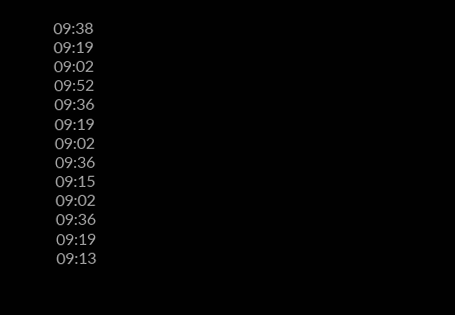09:38
09:19
09:02
09:52
09:36
09:19
09:02
09:36
09:15
09:02
09:36
09:19
09:13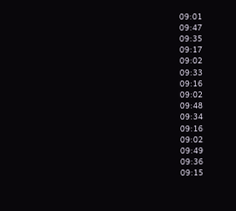09:01
09:47
09:35
09:17
09:02
09:33
09:16
09:02
09:48
09:34
09:16
09:02
09:49
09:36
09:15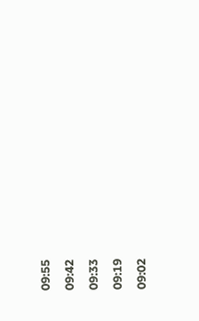09:55
09:42
09:33
09:19
09:02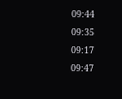09:44
09:35
09:17
09:47